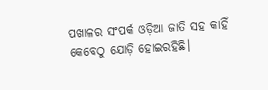ପଖାଳର ସଂପର୍କ ଓଡ଼ିଆ ଜାତି ସହ କାହିଁ କେବେଠୁ ଯୋଡ଼ି ହୋଇରହିଛି।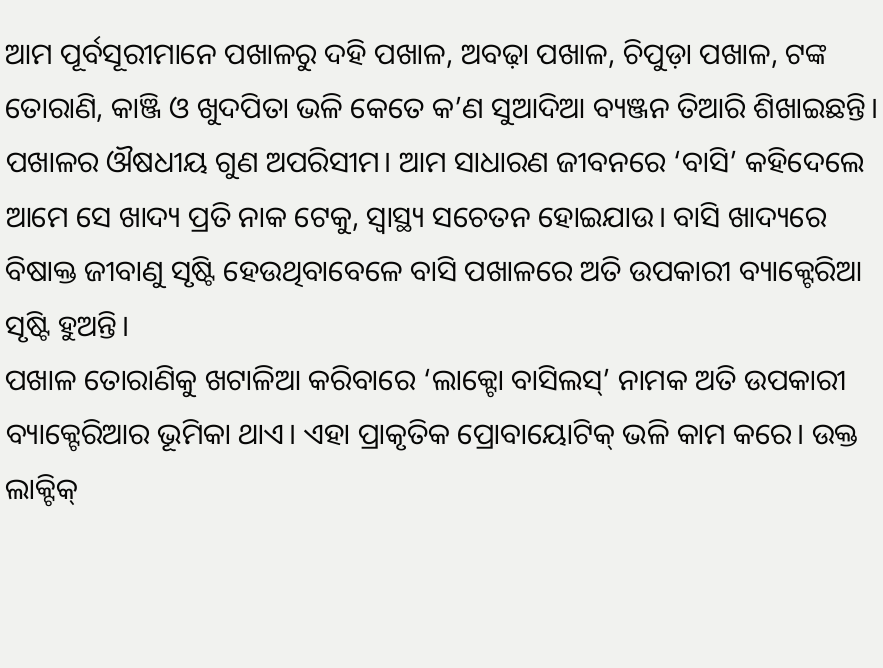ଆମ ପୂର୍ବସୂରୀମାନେ ପଖାଳରୁ ଦହି ପଖାଳ, ଅବଢ଼ା ପଖାଳ, ଚିପୁଡ଼ା ପଖାଳ, ଟଙ୍କ ତୋରାଣି, କାଞ୍ଜି ଓ ଖୁଦପିତା ଭଳି କେତେ କ’ଣ ସୁଆଦିଆ ବ୍ୟଞ୍ଜନ ତିଆରି ଶିଖାଇଛନ୍ତି। ପଖାଳର ଔଷଧୀୟ ଗୁଣ ଅପରିସୀମ। ଆମ ସାଧାରଣ ଜୀବନରେ ‘ବାସି’ କହିଦେଲେ ଆମେ ସେ ଖାଦ୍ୟ ପ୍ରତି ନାକ ଟେକୁ, ସ୍ବାସ୍ଥ୍ୟ ସଚେତନ ହୋଇଯାଉ। ବାସି ଖାଦ୍ୟରେ ବିଷାକ୍ତ ଜୀବାଣୁ ସୃଷ୍ଟି ହେଉଥିବାବେଳେ ବାସି ପଖାଳରେ ଅତି ଉପକାରୀ ବ୍ୟାକ୍ଟେରିଆ ସୃଷ୍ଟି ହୁଅନ୍ତି।
ପଖାଳ ତୋରାଣିକୁ ଖଟାଳିଆ କରିବାରେ ‘ଲାକ୍ଟୋ ବାସିଲସ୍’ ନାମକ ଅତି ଉପକାରୀ ବ୍ୟାକ୍ଟେରିଆର ଭୂମିକା ଥାଏ। ଏହା ପ୍ରାକୃତିକ ପ୍ରୋବାୟୋଟିକ୍ ଭଳି କାମ କରେ। ଉକ୍ତ ଲାକ୍ଟିକ୍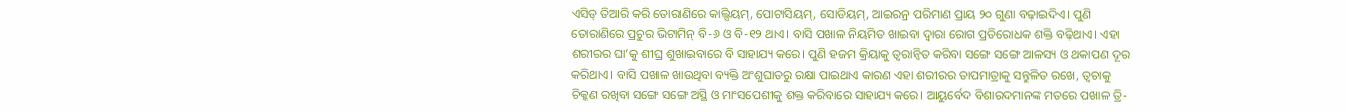ଏସିଡ୍ ତିଆରି କରି ତୋରାଣିରେ କାଲ୍ସିୟମ୍, ପୋଟାସିୟମ୍, ସୋଡିୟମ୍, ଆଇରନ୍ର ପରିମାଣ ପ୍ରାୟ ୨୦ ଗୁଣା ବଢ଼ାଇଦିଏ। ପୁଣି ତୋରାଣିରେ ପ୍ରଚୁର ଭିଟାମିନ୍ ବି-୬ ଓ ବି-୧୨ ଥାଏ। ବାସି ପଖାଳ ନିୟମିତ ଖାଇବା ଦ୍ବାରା ରୋଗ ପ୍ରତିରୋଧକ ଶକ୍ତି ବଢ଼ିଥାଏ। ଏହା ଶରୀରର ଘା’କୁ ଶୀଘ୍ର ଶୁଖାଇବାରେ ବି ସାହାଯ୍ୟ କରେ। ପୁଣି ହଜମ କ୍ରିୟାକୁ ତ୍ବରାନ୍ବିତ କରିବା ସଙ୍ଗେ ସଙ୍ଗେ ଆଳସ୍ୟ ଓ ଥକାପଣ ଦୂର କରିଥାଏ। ବାସି ପଖାଳ ଖାଉଥିବା ବ୍ୟକ୍ତି ଅଂଶୁଘାତରୁ ରକ୍ଷା ପାଇଥାଏ କାରଣ ଏହା ଶରୀରର ତାପମାତ୍ରାକୁ ସନ୍ତୁଳିତ ରଖେ, ତ୍ବଚାକୁ ଚିକ୍କଣ ରଖିବା ସଙ୍ଗେ ସଙ୍ଗେ ଅସ୍ଥି ଓ ମାଂସପେଶୀକୁ ଶକ୍ତ କରିବାରେ ସାହାଯ୍ୟ କରେ। ଆୟୁର୍ବେଦ ବିଶାରଦମାନଙ୍କ ମତରେ ପଖାଳ ତ୍ରି-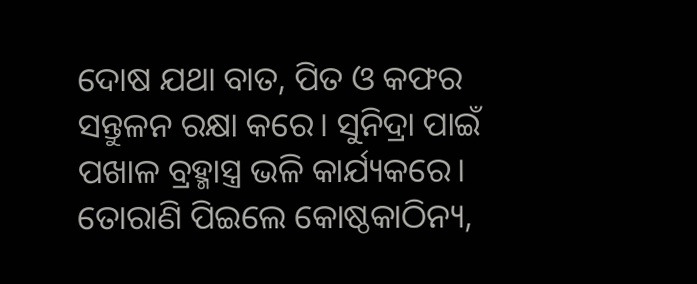ଦୋଷ ଯଥା ବାତ, ପିତ ଓ କଫର ସନ୍ତୁଳନ ରକ୍ଷା କରେ। ସୁନିଦ୍ରା ପାଇଁ ପଖାଳ ବ୍ରହ୍ମାସ୍ତ୍ର ଭଳି କାର୍ଯ୍ୟକରେ। ତୋରାଣି ପିଇଲେ କୋଷ୍ଠକାଠିନ୍ୟ,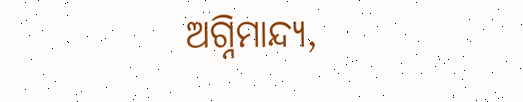ଅଗ୍ନିମାନ୍ଦ୍ୟ,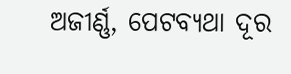ଅଜୀର୍ଣ୍ଣ, ପେଟବ୍ୟଥା ଦୂର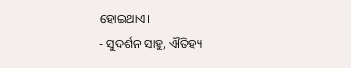ହୋଇଥାଏ।
- ସୁଦର୍ଶନ ସାହୁ, ଐତିହ୍ୟ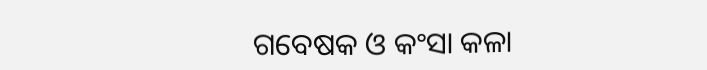ଗବେଷକ ଓ କଂସା କଳା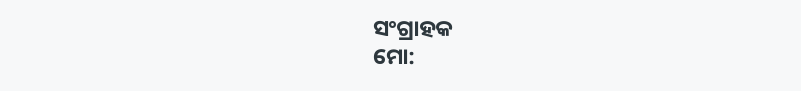ସଂଗ୍ରାହକ
ମୋ: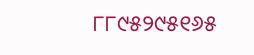୮୮୯୫୨୯୫୧୬୫